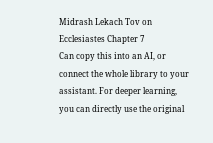Midrash Lekach Tov on Ecclesiastes Chapter 7
Can copy this into an AI, or connect the whole library to your assistant. For deeper learning, you can directly use the original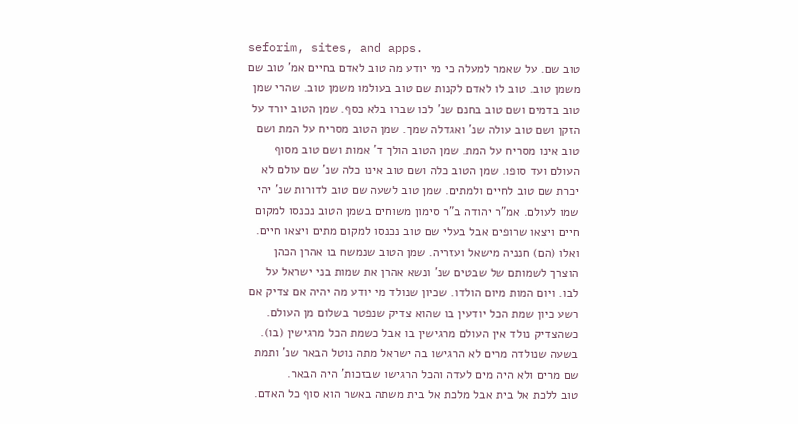seforim, sites, and apps.
טוב שם. על שאמר למעלה כי מי יודע מה טוב לאדם בחיים אמ' טוב שם משמן טוב. טוב לו לאדם לקנות שם טוב בעולמו משמן טוב. שהרי שמן טוב בדמים ושם טוב בחנם שנ' לכו שברו בלא כסף. שמן הטוב יורד על הזקן ושם טוב עולה שנ' ואגדלה שמך. שמן הטוב מסריח על המת ושם טוב אינו מסריח על המת. שמן הטוב הולך ד' אמות ושם טוב מסוף העולם ועד סופו. שמן הטוב כלה ושם טוב אינו כלה שנ' שם עולם לא יכרת שם טוב לחיים ולמתים. שמן טוב לשעה שם טוב לדורות שנ' יהי שמו לעולם. אמ"ר יהודה ב"ר סימון משוחים בשמן הטוב נכנסו למקום חיים ויצאו שרופים אבל בעלי שם טוב נכנסו למקום מתים ויצאו חיים. ואלו (הם) חנניה מישאל ועזריה. שמן הטוב שנמשח בו אהרן הכהן הוצרך לשמותם של שבטים שנ' ונשא אהרן את שמות בני ישראל על לבו. ויום המות מיום הולדו. שכיון שנולד מי יודע מה יהיה אם צדיק אם רשע כיון שמת הכל יודעין בו שהוא צדיק שנפטר בשלום מן העולם. כשהצדיק נולד אין העולם מרגישין בו אבל כשמת הכל מרגישין (בו). בשעה שנולדה מרים לא הרגישו בה ישראל מתה נוטל הבאר שנ' ותמת שם מרים ולא היה מים לעדה והכל הרגישו שבזכות' היה הבאר.
טוב ללכת אל בית אבל מלכת אל בית משתה באשר הוא סוף כל האדם.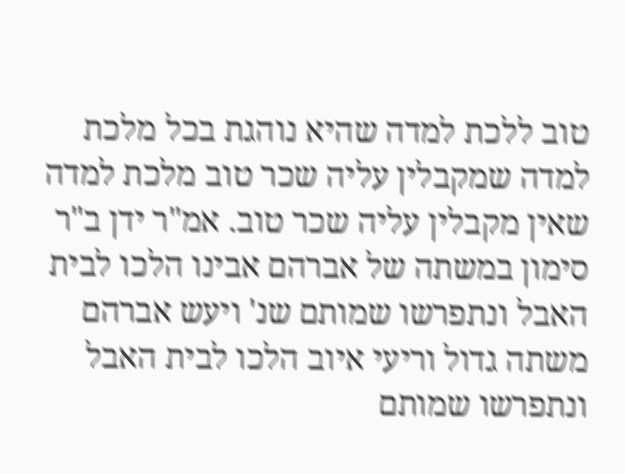טוב ללכת למדה שהיא נוהגת בכל מלכת למדה שמקבלין עליה שכר טוב מלכת למדה שאין מקבלין עליה שכר טוב. אמ"ר ידן ב"ר סימון במשתה של אברהם אבינו הלכו לבית האבל ונתפרשו שמותם שנ' ויעש אברהם משתה גדול וריעי איוב הלכו לבית האבל ונתפרשו שמותם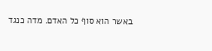באשר הוא סוף כל האדם. מדה כנגד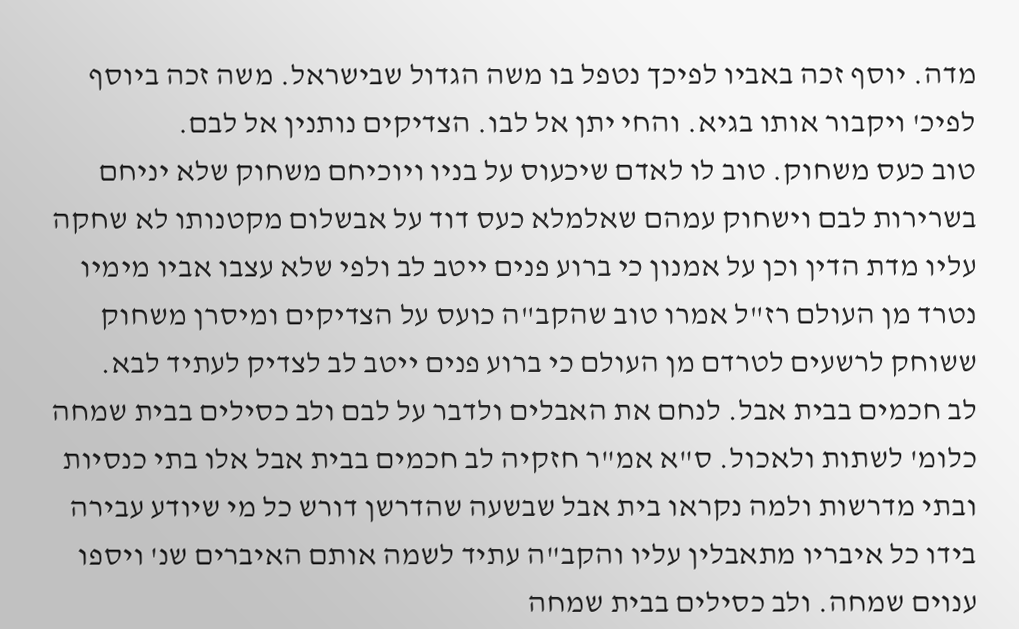מדה. יוסף זכה באביו לפיכך נטפל בו משה הגדול שבישראל. משה זכה ביוסף לפיכ' ויקבור אותו בגיא. והחי יתן אל לבו. הצדיקים נותנין אל לבם.
טוב כעס משחוק. טוב לו לאדם שיכעוס על בניו ויוכיחם משחוק שלא יניחם בשרירות לבם וישחוק עמהם שאלמלא כעס דוד על אבשלום מקטנותו לא שחקה עליו מדת הדין וכן על אמנון כי ברוע פנים ייטב לב ולפי שלא עצבו אביו מימיו נטרד מן העולם רז"ל אמרו טוב שהקב"ה כועס על הצדיקים ומיסרן משחוק ששוחק לרשעים לטרדם מן העולם כי ברוע פנים ייטב לב לצדיק לעתיד לבא.
לב חכמים בבית אבל. לנחם את האבלים ולדבר על לבם ולב כסילים בבית שמחה כלומ' לשתות ולאכול. ס"א אמ"ר חזקיה לב חכמים בבית אבל אלו בתי כנסיות ובתי מדרשות ולמה נקראו בית אבל שבשעה שהדרשן דורש כל מי שיודע עבירה בידו כל איבריו מתאבלין עליו והקב"ה עתיד לשמה אותם האיברים שנ' ויספו ענוים שמחה. ולב כסילים בבית שמחה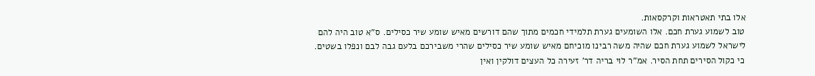אלו בתי תאטראות וקרקסאות.
טוב לשמוע גערת חכם. אלו השומעים גערת תלמידי חכמים מתוך שהם דורשים מאיש שומע שיר כסילים. ס"א טוב היה להם לישראל לשמוע גערת חכם שהיה משה רבינו מוכיחם מאיש שומע שיר כסילים שהרי משבירכם בלעם גבה לבם ונפלו בשטים.
כי כקול הסירים תחת הסיר. אמ"ר לוי בריה דר' זעירה כל העצים דולקין ואין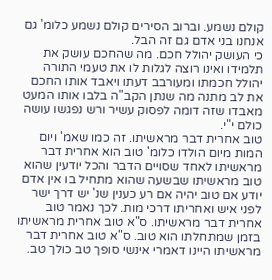קולם נשמע. וברוב הסירים קולם נשמע כלומ' גם אנחנו בני אדם גם זה הבל.
כי העושק יהולל חכם. מה שהחכם עושק את תלמידו ואינו רוצה לגלות לו את טעמי התורה יהולל חכמתו ומעורבב דעתו ויאבד אותו החכם את לב מתנה מה שנתן הקב"ה בלבו אותו המעט מאבדו שזה דומה לפסוק עשיר ורש נפגשו עושה כולם י"י.
טוב אחרית דבר מראשיתו. זה כמו שאמ' ויום המות מיום הולדו כלומ' טוב הוא אחרית דבר מראשיתו לאחד שסויים הדבר והכל יודעין שהוא טוב מראשיתו שבשעה שהוא מתחיל בו אין אדם יודע אם טוב יהיה אם רע כענין שנ' יש דרך ישר לפני איש ואחריתו דרכי מות. לכך נאמר טוב אחרית דבר מראשיתו. ס"א טוב אחרית מראשיתו בזמן שמתחלתו הוא טוב. ס"א טוב אחרית דבר מראשיתו היינו דאמרי אינשי סופך טב כולך טב.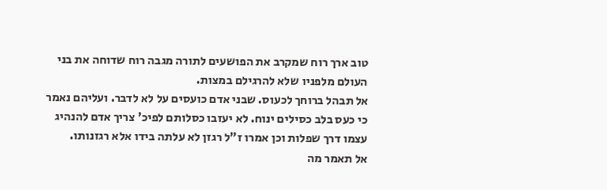טוב ארך רוח שמקרב את הפושעים לתורה מגבה רוח שדוחה את בני העולם מלפניו שלא להרגילם במצות.
אל תבהל ברוחך לכעוס. שבני אדם כועסים על לא לדבר. ועליהם נאמר כי כעס בלב כסילים ינוח. לא יעזבו כסלותם לפיכ' צריך אדם להנהיג עצמו דרך שפלות וכן אמרו ז"ל רגזן לא עלתה בידו אלא רגזנותו.
אל תאמר מה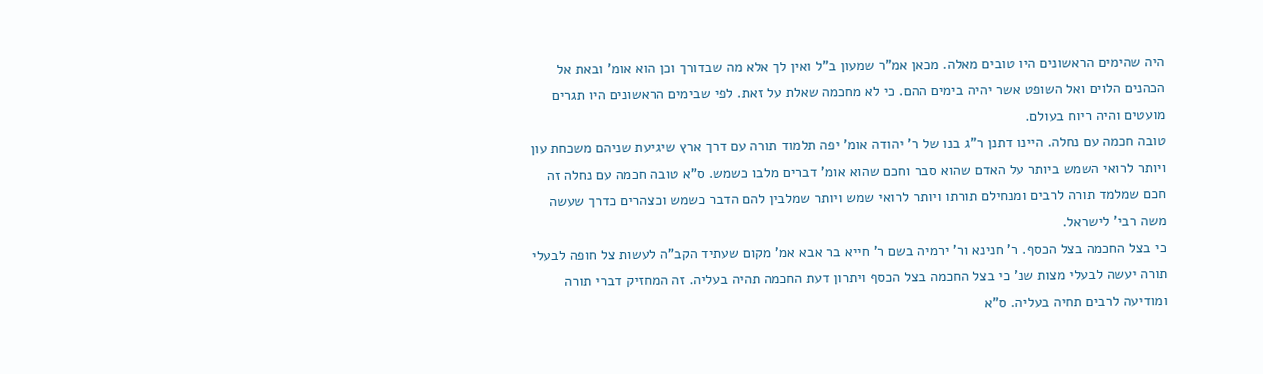היה שהימים הראשונים היו טובים מאלה. מכאן אמ"ר שמעון ב"ל ואין לך אלא מה שבדורך וכן הוא אומ' ובאת אל הכהנים הלוים ואל השופט אשר יהיה בימים ההם. כי לא מחכמה שאלת על זאת. לפי שבימים הראשונים היו תגרים מועטים והיה ריוח בעולם.
טובה חכמה עם נחלה. היינו דתנן ר"ג בנו של ר' יהודה אומ' יפה תלמוד תורה עם דרך ארץ שיגיעת שניהם משכחת עון ויותר לרואי השמש ביותר על האדם שהוא סבר וחכם שהוא אומ' דברים מלבו כשמש. ס"א טובה חכמה עם נחלה זה חכם שמלמד תורה לרבים ומנחילם תורתו ויותר לרואי שמש ויותר שמלבין להם הדבר כשמש וכצהרים כדרך שעשה משה רבי' לישראל.
כי בצל החכמה בצל הכסף. ר' חנינא ור' ירמיה בשם ר' חייא בר אבא אמ' מקום שעתיד הקב"ה לעשות צל חופה לבעלי תורה יעשה לבעלי מצות שנ' כי בצל החכמה בצל הכסף ויתרון דעת החכמה תהיה בעליה. זה המחזיק דברי תורה ומודיעה לרבים תחיה בעליה. ס"א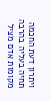ויתרון דעת החכמה תחיה בעליה בהרבה מקומות אדם מציל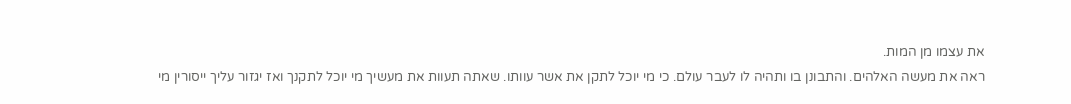את עצמו מן המות.
ראה את מעשה האלהים. והתבונן בו ותהיה לו לעבר עולם. כי מי יוכל לתקן את אשר עוותו. שאתה תעוות את מעשיך מי יוכל לתקנך ואז יגזור עליך ייסורין מי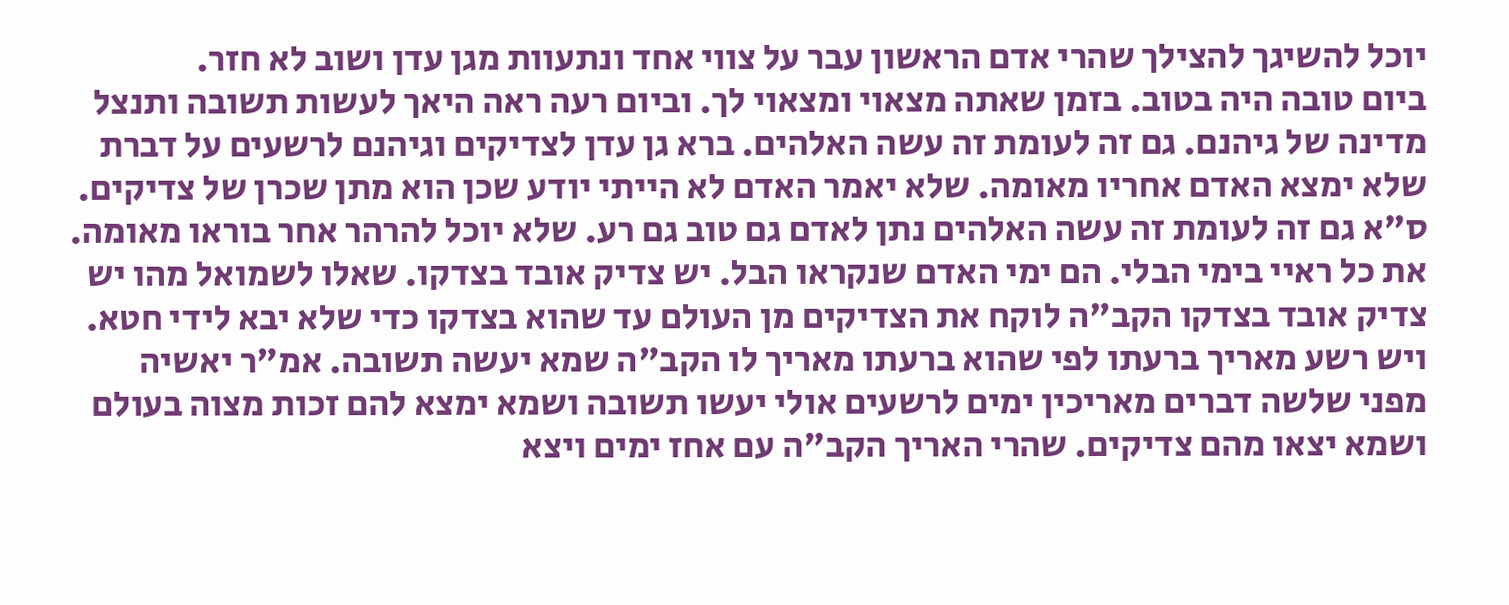יוכל להשיגך להצילך שהרי אדם הראשון עבר על צווי אחד ונתעוות מגן עדן ושוב לא חזר.
ביום טובה היה בטוב. בזמן שאתה מצאוי ומצאוי לך. וביום רעה ראה היאך לעשות תשובה ותנצל מדינה של גיהנם. גם זה לעומת זה עשה האלהים. ברא גן עדן לצדיקים וגיהנם לרשעים על דברת שלא ימצא האדם אחריו מאומה. שלא יאמר האדם לא הייתי יודע שכן הוא מתן שכרן של צדיקים. ס"א גם זה לעומת זה עשה האלהים נתן לאדם גם טוב גם רע. שלא יוכל להרהר אחר בוראו מאומה.
את כל ראיי בימי הבלי. הם ימי האדם שנקראו הבל. יש צדיק אובד בצדקו. שאלו לשמואל מהו יש צדיק אובד בצדקו הקב"ה לוקח את הצדיקים מן העולם עד שהוא בצדקו כדי שלא יבא לידי חטא. ויש רשע מאריך ברעתו לפי שהוא ברעתו מאריך לו הקב"ה שמא יעשה תשובה. אמ"ר יאשיה מפני שלשה דברים מאריכין ימים לרשעים אולי יעשו תשובה ושמא ימצא להם זכות מצוה בעולם ושמא יצאו מהם צדיקים. שהרי האריך הקב"ה עם אחז ימים ויצא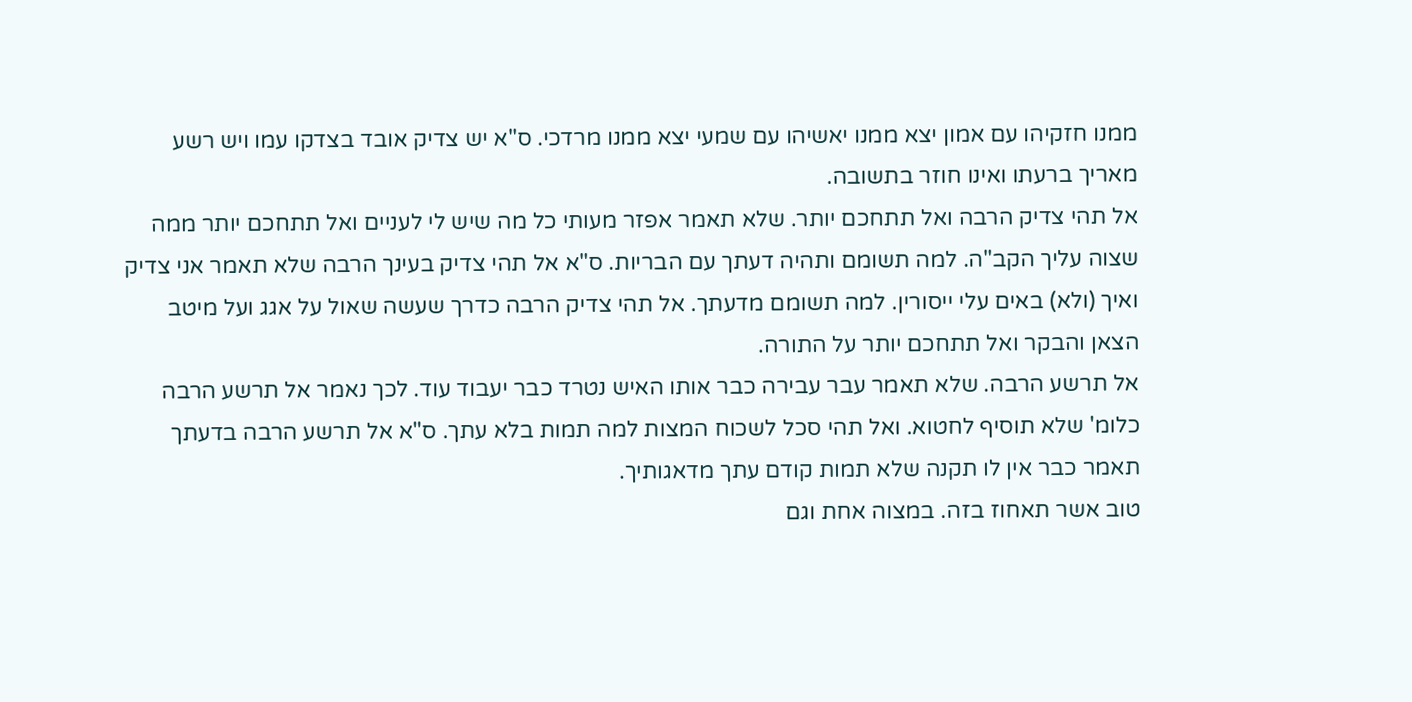ממנו חזקיהו עם אמון יצא ממנו יאשיהו עם שמעי יצא ממנו מרדכי. ס"א יש צדיק אובד בצדקו עמו ויש רשע מאריך ברעתו ואינו חוזר בתשובה.
אל תהי צדיק הרבה ואל תתחכם יותר. שלא תאמר אפזר מעותי כל מה שיש לי לעניים ואל תתחכם יותר ממה שצוה עליך הקב"ה. למה תשומם ותהיה דעתך עם הבריות. ס"א אל תהי צדיק בעינך הרבה שלא תאמר אני צדיק ואיך (ולא) באים עלי ייסורין. למה תשומם מדעתך. אל תהי צדיק הרבה כדרך שעשה שאול על אגג ועל מיטב הצאן והבקר ואל תתחכם יותר על התורה.
אל תרשע הרבה. שלא תאמר עבר עבירה כבר אותו האיש נטרד כבר יעבוד עוד. לכך נאמר אל תרשע הרבה כלומ' שלא תוסיף לחטוא. ואל תהי סכל לשכוח המצות למה תמות בלא עתך. ס"א אל תרשע הרבה בדעתך תאמר כבר אין לו תקנה שלא תמות קודם עתך מדאגותיך.
טוב אשר תאחוז בזה. במצוה אחת וגם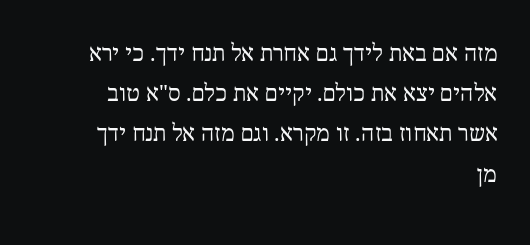מזה אם באת לידך גם אחרת אל תנח ידך. כי ירא אלהים יצא את כולם. יקיים את כלם. ס"א טוב אשר תאחוז בזה. זו מקרא. וגם מזה אל תנח ידך מן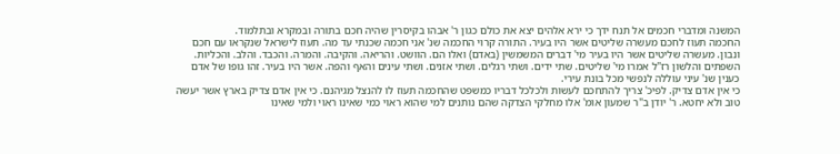המשנה ומדברי חכמים אל תנח ידך כי ירא אלהים יצא את כולם כגון ר' אבהו בקיסרין שהיה חכם בתורה ובמקרא ובתלמוד.
החכמה תעוז לחכם מעשרה שליטים אשר היו בעיר. התורה קרוי החכמה שנ' אני חכמה שכנתי עד מה. תעוז לישראל שנקראו עם חכם ונבון. מעשרה שליטים אשר היו בעיר מי' דברים המשמשין (באדם) ואלו הם. הוושט. והריאה. והקיבה. והמרה. והכבד. והלב. והכליות. השפתים והלשון רז"ל אמרו מי' שליטים. שתי ידים. ושתי רגלים. ושתי אזנים. ושתי עינים והאף והפה. אשר היו בעיר. זהו גופו של אדם כענין שנ' עיני עוללה לנפשי מכל בונת עירי.
כי אין אדם צדיק. לפיכ' צריך להתחכם לעשות ולכלכל דבריו כמשפט שהחכמה תעוז לו להנצל מגיהנם. כי אין אדם צדיק בארץ אשר יעשה טוב ולא יחטא. ר' יודן ב"ר שמעון אומ' אלו מחלקי הצדקה שהם נותנים למי שהוא ראוי כמי שאינו ראוי ולמי שאינו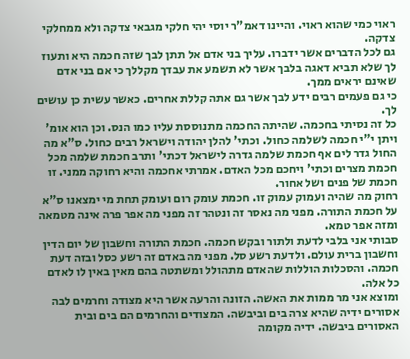ראוי כמי שהוא ראוי. והיינו דאמ"ר יוסי יהי חלקי מגבאי צדקה ולא ממחלקי צדקה.
גם לכל הדברים אשר ידברו. עליך בני אדם אל תתן לבך שזה חכמה היא ותעוז לך שלא תביא דאגה בלבך אשר לא תשמע את עבדך מקללך כי אם בני אדם שאינם יראים ממך.
כי גם פעמים רבים ידע לבך אשר גם אתה קללת אחרים. כאשר עשית כן עושים לך.
כל זה נסיתי בחכמה. שהיתה החכמה מתנוססת עליו כמו הנס. וכן הוא אומ' ויתן י"י חכמה לשלמה כחול. וכתי' להלן יהודה וישראל רבים כחול. ס"א מה החול גדר לים אף חכמת שלמה גדרה לישראל דכתי' ותרב חכמת שלמה מכל חכמת מצרים וכתי' ויחכם מכל האדם. אמרתי אחכמה והיא רחוקה ממני. זו חכמת של פנים ושל אחור.
רחוק מה שהיה ועמוק עמוק זו. חכמת עומק רום ועומק תחת מי ימצאנו ס"א על חכמת התורה. מפני מה נאסר זה ונטהר זה מפני מה אפר פרה אינה מטמאה ומזה אפר טמא.
סבותי אני בלבי לדעת ולתור ובקש חכמה. חכמת התורה וחשבון של יום הדין וחשבון ברית עולם. ולדעת רשע סל. מפני מה באדם זה רשע כסל ובזה דעת חכמה. והסכלות הוללות שהאדם מתהולל ומשתטה בהם מאין באין לו לאדם כל אלה.
ומוצא אני מר ממות את האשה. הזונה והרעה אשר היא מצודה וחרמים לבה אסורים ידיה שהיא צרה בים וביבשה. המצודים והחרמים הם בים ובית האסורים ביבשה. ידיה מקומה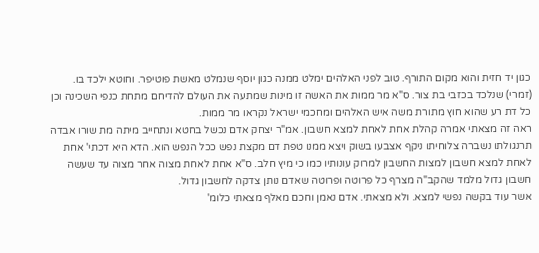כגון יד חזית והוא מקום התורף. טוב לפני האלהים ימלט ממנה כגון יוסף שנמלט מאשת פוטיפר. וחוטא ילכד בו. (זמרי) שנלכד בכזבי בת צור. ס"א מר ממות את האשה זו מינות שמתעה את העולם להדיחם מתחת כנפי השכינה וכן כל דת רע שהוא חוץ מתורת משה איש האלהים ומחכמי ישראל נקראו מר ממות.
ראה זה מצאתי אמרה קהלת אחת לאחת למצא חשבון. אמ"ר יצחק אדם נכשל בחטא ונתחייב מיתה מת שורו אבדה תרנגולתו נשברה צלוחיתו ניקף אצבעו בשוק ויצא ממנו טפת דם מקצת נפש ככל הנפש הוא. הדא היא דכתי' אחת לאחת למצא חשבון למצות החשבון למרוק עונותיו כמו כי מיץ חלב. ס"א אחת לאחת מצוה אחר מצוה עד שעשה חשבון גדול מלמד שהקב"ה מצרף כל פרוטה ופרוטה שאדם נותן צדקה לחשבון גדול.
אשר עוד בקשה נפשי למצא. ולא מצאתי. אדם נאמן וחכם מאלף מצאתי כלומ'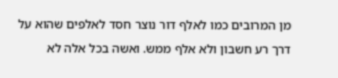מן המרובים כמו לאלף דור נוצר חסד לאלפים שהוא על דרך רע חשבון ולא אלף ממש. ואשה בכל אלה לא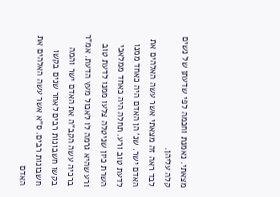מצאתי. נאמנת וחכמה לפי שדעתן של נשים קלה עליהן.
לבד ראה זה מצאתי אשר עשה האלהים את האדם ישר. שנ' הן האדם היה כאחד ממנו לדעת טוב ורע. תחלה היה כאחד ממלאכי השרת כיון שניטלה צלעו ממנו לדעת טוב ורע שהיא גרמה לו לאכול מעץ הדעת. אמ"ר ברכיה עשה הקב"ה את האדם ישר והמה בקשו חשבונות רבים לאחר שנים בקשו חשבונות רבים. ס"א אשר עשה האלהים את האדם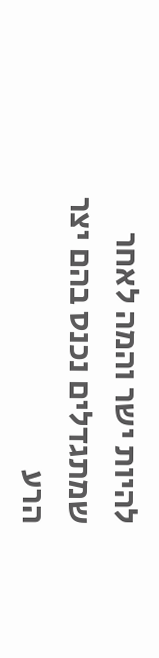להיות ישר והמה לאחר שמתגדלים נכנס בהם יצר הרע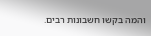והמה בקשו חשבונות רבים.